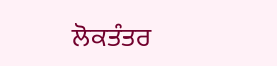ਲੋਕਤੰਤਰ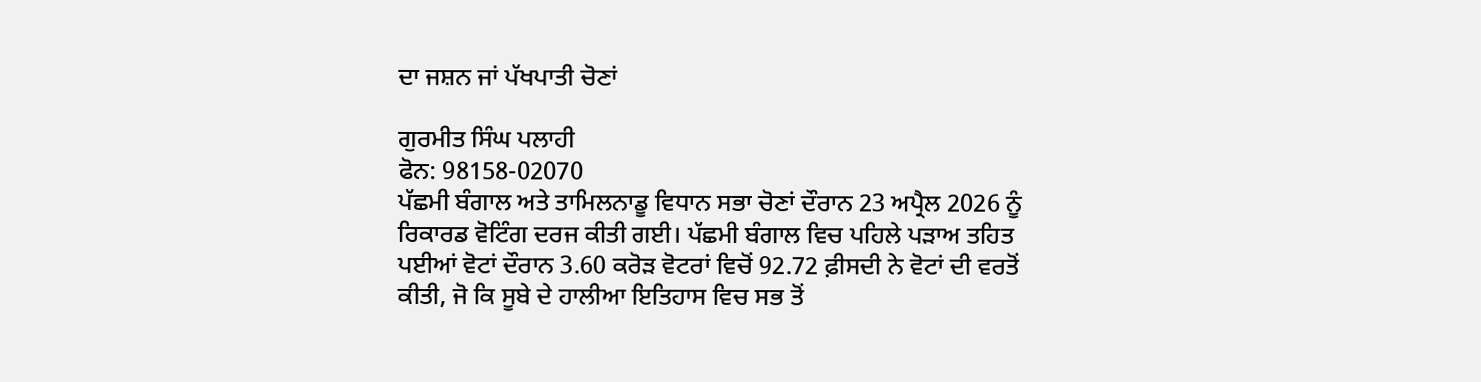ਦਾ ਜਸ਼ਨ ਜਾਂ ਪੱਖਪਾਤੀ ਚੋਣਾਂ

ਗੁਰਮੀਤ ਸਿੰਘ ਪਲਾਹੀ
ਫੋਨ: 98158-02070
ਪੱਛਮੀ ਬੰਗਾਲ ਅਤੇ ਤਾਮਿਲਨਾਡੂ ਵਿਧਾਨ ਸਭਾ ਚੋਣਾਂ ਦੌਰਾਨ 23 ਅਪ੍ਰੈਲ 2026 ਨੂੰ ਰਿਕਾਰਡ ਵੋਟਿੰਗ ਦਰਜ ਕੀਤੀ ਗਈ। ਪੱਛਮੀ ਬੰਗਾਲ ਵਿਚ ਪਹਿਲੇ ਪੜਾਅ ਤਹਿਤ ਪਈਆਂ ਵੋਟਾਂ ਦੌਰਾਨ 3.60 ਕਰੋੜ ਵੋਟਰਾਂ ਵਿਚੋਂ 92.72 ਫ਼ੀਸਦੀ ਨੇ ਵੋਟਾਂ ਦੀ ਵਰਤੋਂ ਕੀਤੀ, ਜੋ ਕਿ ਸੂਬੇ ਦੇ ਹਾਲੀਆ ਇਤਿਹਾਸ ਵਿਚ ਸਭ ਤੋਂ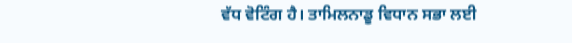ਵੱਧ ਵੋਟਿੰਗ ਹੈ। ਤਾਮਿਲਨਾਡੂ ਵਿਧਾਨ ਸਭਾ ਲਈ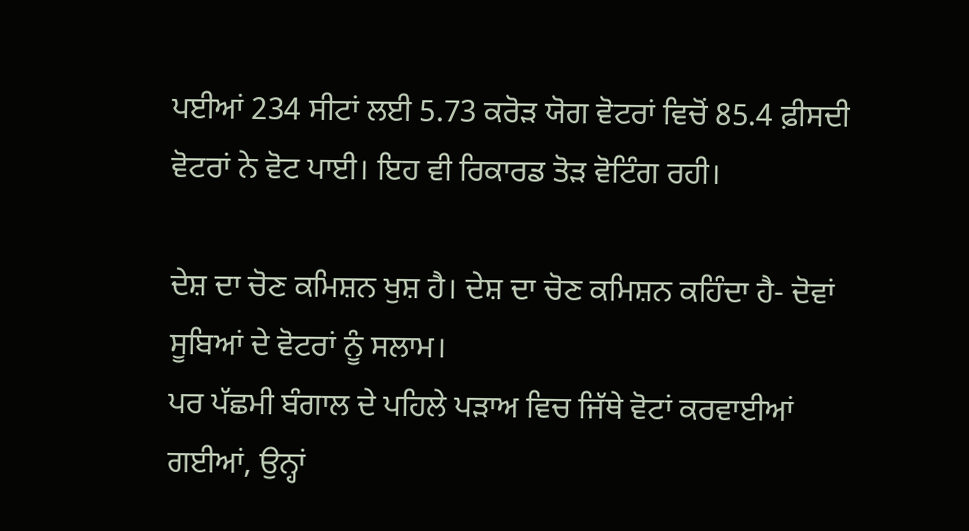ਪਈਆਂ 234 ਸੀਟਾਂ ਲਈ 5.73 ਕਰੋੜ ਯੋਗ ਵੋਟਰਾਂ ਵਿਚੋਂ 85.4 ਫ਼ੀਸਦੀ ਵੋਟਰਾਂ ਨੇ ਵੋਟ ਪਾਈ। ਇਹ ਵੀ ਰਿਕਾਰਡ ਤੋੜ ਵੋਟਿੰਗ ਰਹੀ।

ਦੇਸ਼ ਦਾ ਚੋਣ ਕਮਿਸ਼ਨ ਖੁਸ਼ ਹੈ। ਦੇਸ਼ ਦਾ ਚੋਣ ਕਮਿਸ਼ਨ ਕਹਿੰਦਾ ਹੈ- ਦੋਵਾਂ ਸੂਬਿਆਂ ਦੇ ਵੋਟਰਾਂ ਨੂੰ ਸਲਾਮ।
ਪਰ ਪੱਛਮੀ ਬੰਗਾਲ ਦੇ ਪਹਿਲੇ ਪੜਾਅ ਵਿਚ ਜਿੱਥੇ ਵੋਟਾਂ ਕਰਵਾਈਆਂ ਗਈਆਂ, ਉਨ੍ਹਾਂ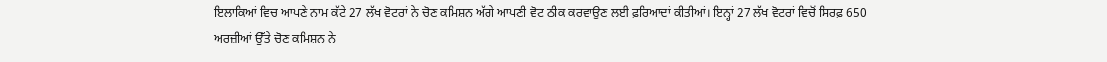ਇਲਾਕਿਆਂ ਵਿਚ ਆਪਣੇ ਨਾਮ ਕੱਟੇ 27 ਲੱਖ ਵੋਟਰਾਂ ਨੇ ਚੋਣ ਕਮਿਸ਼ਨ ਅੱਗੇ ਆਪਣੀ ਵੋਟ ਠੀਕ ਕਰਵਾਉਣ ਲਈ ਫ਼ਰਿਆਦਾਂ ਕੀਤੀਆਂ। ਇਨ੍ਹਾਂ 27 ਲੱਖ ਵੋਟਰਾਂ ਵਿਚੋਂ ਸਿਰਫ਼ 650 ਅਰਜ਼ੀਆਂ ਉੱਤੇ ਚੋਣ ਕਮਿਸ਼ਨ ਨੇ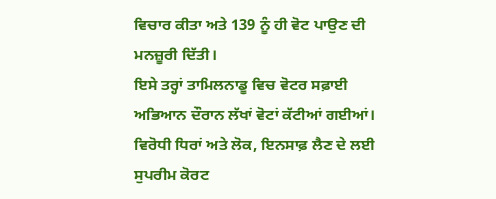ਵਿਚਾਰ ਕੀਤਾ ਅਤੇ 139 ਨੂੰ ਹੀ ਵੋਟ ਪਾਉਣ ਦੀ ਮਨਜ਼ੂਰੀ ਦਿੱਤੀ।
ਇਸੇ ਤਰ੍ਹਾਂ ਤਾਮਿਲਨਾਡੂ ਵਿਚ ਵੋਟਰ ਸਫ਼ਾਈ ਅਭਿਆਨ ਦੌਰਾਨ ਲੱਖਾਂ ਵੋਟਾਂ ਕੱਟੀਆਂ ਗਈਆਂ। ਵਿਰੋਧੀ ਧਿਰਾਂ ਅਤੇ ਲੋਕ, ਇਨਸਾਫ਼ ਲੈਣ ਦੇ ਲਈ ਸੁਪਰੀਮ ਕੋਰਟ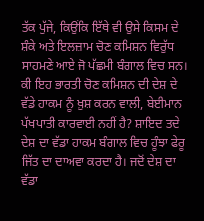ਤੱਕ ਪੁੱਜੇ, ਕਿਉਂਕਿ ਇੱਥੇ ਵੀ ਉਸੇ ਕਿਸਮ ਦੇ ਸ਼ੰਕੇ ਅਤੇ ਇਲਜ਼ਾਮ ਚੋਣ ਕਮਿਸ਼ਨ ਵਿਰੁੱਧ ਸਾਹਮਣੇ ਆਏ ਜੋ ਪੱਛਮੀ ਬੰਗਾਲ ਵਿਚ ਸਨ।
ਕੀ ਇਹ ਭਾਰਤੀ ਚੋਣ ਕਮਿਸ਼ਨ ਦੀ ਦੇਸ਼ ਦੇ ਵੱਡੇ ਹਾਕਮ ਨੂੰ ਖ਼ੁਸ਼ ਕਰਨ ਵਾਲੀ, ਬੇਈਮਾਨ ਪੱਖਪਾਤੀ ਕਾਰਵਾਈ ਨਹੀਂ ਹੈ? ਸ਼ਾਇਦ ਤਦੇ ਦੇਸ਼ ਦਾ ਵੱਡਾ ਹਾਕਮ ਬੰਗਾਲ ਵਿਚ ਹੂੰਝਾ ਫੇਰੂ ਜਿੱਤ ਦਾ ਦਾਅਵਾ ਕਰਦਾ ਹੈ। ਜਦੋਂ ਦੇਸ਼ ਦਾ ਵੱਡਾ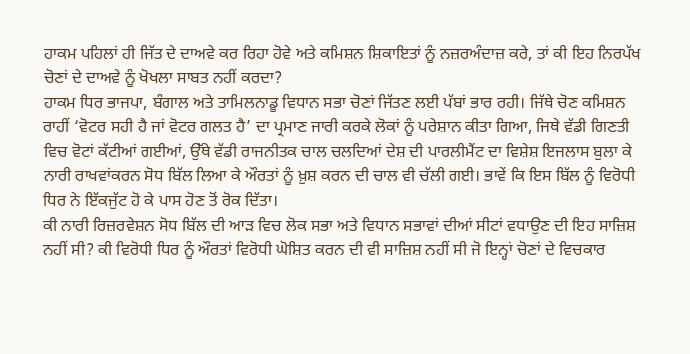ਹਾਕਮ ਪਹਿਲਾਂ ਹੀ ਜਿੱਤ ਦੇ ਦਾਅਵੇ ਕਰ ਰਿਹਾ ਹੋਵੇ ਅਤੇ ਕਮਿਸ਼ਨ ਸ਼ਿਕਾਇਤਾਂ ਨੂੰ ਨਜ਼ਰਅੰਦਾਜ਼ ਕਰੇ, ਤਾਂ ਕੀ ਇਹ ਨਿਰਪੱਖ ਚੋਣਾਂ ਦੇ ਦਾਅਵੇ ਨੂੰ ਖੋਖਲਾ ਸਾਬਤ ਨਹੀਂ ਕਰਦਾ?
ਹਾਕਮ ਧਿਰ ਭਾਜਪਾ, ਬੰਗਾਲ ਅਤੇ ਤਾਮਿਲਨਾਡੂ ਵਿਧਾਨ ਸਭਾ ਚੋਣਾਂ ਜਿੱਤਣ ਲਈ ਪੱਬਾਂ ਭਾਰ ਰਹੀ। ਜਿੱਥੇ ਚੋਣ ਕਮਿਸ਼ਨ ਰਾਹੀਂ ‘ਵੋਟਰ ਸਹੀ ਹੈ ਜਾਂ ਵੋਟਰ ਗਲਤ ਹੈ’ ਦਾ ਪ੍ਰਮਾਣ ਜਾਰੀ ਕਰਕੇ ਲੋਕਾਂ ਨੂੰ ਪਰੇਸ਼ਾਨ ਕੀਤਾ ਗਿਆ, ਜਿਥੇ ਵੱਡੀ ਗਿਣਤੀ ਵਿਚ ਵੋਟਾਂ ਕੱਟੀਆਂ ਗਈਆਂ, ਉੱਥੇ ਵੱਡੀ ਰਾਜਨੀਤਕ ਚਾਲ ਚਲਦਿਆਂ ਦੇਸ਼ ਦੀ ਪਾਰਲੀਮੈਂਟ ਦਾ ਵਿਸ਼ੇਸ਼ ਇਜਲਾਸ ਬੁਲਾ ਕੇ ਨਾਰੀ ਰਾਖਵਾਂਕਰਨ ਸੋਧ ਬਿੱਲ ਲਿਆ ਕੇ ਔਰਤਾਂ ਨੂੰ ਖ਼ੁਸ਼ ਕਰਨ ਦੀ ਚਾਲ ਵੀ ਚੱਲੀ ਗਈ। ਭਾਵੇਂ ਕਿ ਇਸ ਬਿੱਲ ਨੂੰ ਵਿਰੋਧੀ ਧਿਰ ਨੇ ਇੱਕਜੁੱਟ ਹੋ ਕੇ ਪਾਸ ਹੋਣ ਤੋਂ ਰੋਕ ਦਿੱਤਾ।
ਕੀ ਨਾਰੀ ਰਿਜ਼ਰਵੇਸ਼ਨ ਸੋਧ ਬਿੱਲ ਦੀ ਆੜ ਵਿਚ ਲੋਕ ਸਭਾ ਅਤੇ ਵਿਧਾਨ ਸਭਾਵਾਂ ਦੀਆਂ ਸੀਟਾਂ ਵਧਾਉਣ ਦੀ ਇਹ ਸਾਜ਼ਿਸ਼ ਨਹੀਂ ਸੀ? ਕੀ ਵਿਰੋਧੀ ਧਿਰ ਨੂੰ ਔਰਤਾਂ ਵਿਰੋਧੀ ਘੋਸ਼ਿਤ ਕਰਨ ਦੀ ਵੀ ਸਾਜ਼ਿਸ਼ ਨਹੀਂ ਸੀ ਜੋ ਇਨ੍ਹਾਂ ਚੋਣਾਂ ਦੇ ਵਿਚਕਾਰ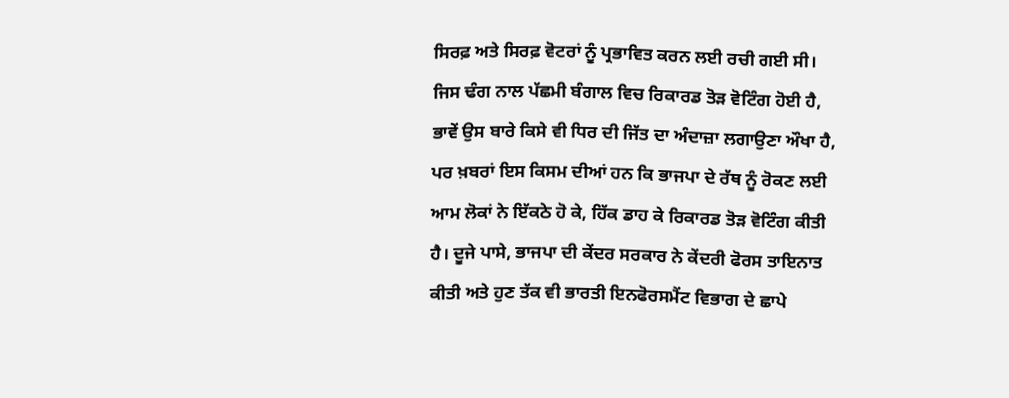ਸਿਰਫ਼ ਅਤੇ ਸਿਰਫ਼ ਵੋਟਰਾਂ ਨੂੰ ਪ੍ਰਭਾਵਿਤ ਕਰਨ ਲਈ ਰਚੀ ਗਈ ਸੀ।
ਜਿਸ ਢੰਗ ਨਾਲ ਪੱਛਮੀ ਬੰਗਾਲ ਵਿਚ ਰਿਕਾਰਡ ਤੋੜ ਵੋਟਿੰਗ ਹੋਈ ਹੈ, ਭਾਵੇਂ ਉਸ ਬਾਰੇ ਕਿਸੇ ਵੀ ਧਿਰ ਦੀ ਜਿੱਤ ਦਾ ਅੰਦਾਜ਼ਾ ਲਗਾਉਣਾ ਔਖਾ ਹੈ, ਪਰ ਖ਼ਬਰਾਂ ਇਸ ਕਿਸਮ ਦੀਆਂ ਹਨ ਕਿ ਭਾਜਪਾ ਦੇ ਰੱਥ ਨੂੰ ਰੋਕਣ ਲਈ ਆਮ ਲੋਕਾਂ ਨੇ ਇੱਕਠੇ ਹੋ ਕੇ, ਹਿੱਕ ਡਾਹ ਕੇ ਰਿਕਾਰਡ ਤੋੜ ਵੋਟਿੰਗ ਕੀਤੀ ਹੈ। ਦੂਜੇ ਪਾਸੇ, ਭਾਜਪਾ ਦੀ ਕੇਂਦਰ ਸਰਕਾਰ ਨੇ ਕੇਂਦਰੀ ਫੋਰਸ ਤਾਇਨਾਤ ਕੀਤੀ ਅਤੇ ਹੁਣ ਤੱਕ ਵੀ ਭਾਰਤੀ ਇਨਫੋਰਸਮੈਂਟ ਵਿਭਾਗ ਦੇ ਛਾਪੇ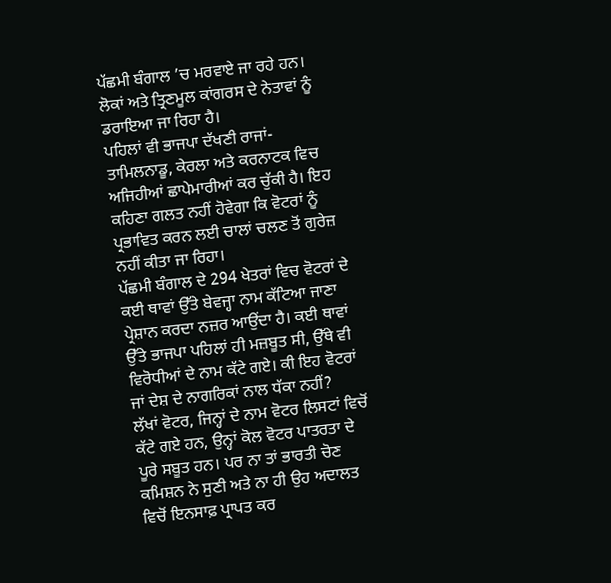ਪੱਛਮੀ ਬੰਗਾਲ ’ਚ ਮਰਵਾਏ ਜਾ ਰਹੇ ਹਨ। ਲੋਕਾਂ ਅਤੇ ਤ੍ਰਿਣਮੂਲ ਕਾਂਗਰਸ ਦੇ ਨੇਤਾਵਾਂ ਨੂੰ ਡਰਾਇਆ ਜਾ ਰਿਹਾ ਹੈ।
ਪਹਿਲਾਂ ਵੀ ਭਾਜਪਾ ਦੱਖਣੀ ਰਾਜਾਂ- ਤਾਮਿਲਨਾਡੂ, ਕੇਰਲਾ ਅਤੇ ਕਰਨਾਟਕ ਵਿਚ ਅਜਿਹੀਆਂ ਛਾਪੇਮਾਰੀਆਂ ਕਰ ਚੁੱਕੀ ਹੈ। ਇਹ ਕਹਿਣਾ ਗਲਤ ਨਹੀਂ ਹੋਵੇਗਾ ਕਿ ਵੋਟਰਾਂ ਨੂੰ ਪ੍ਰਭਾਵਿਤ ਕਰਨ ਲਈ ਚਾਲਾਂ ਚਲਣ ਤੋਂ ਗੁਰੇਜ਼ ਨਹੀਂ ਕੀਤਾ ਜਾ ਰਿਹਾ।
ਪੱਛਮੀ ਬੰਗਾਲ ਦੇ 294 ਖੇਤਰਾਂ ਵਿਚ ਵੋਟਰਾਂ ਦੇ ਕਈ ਥਾਵਾਂ ਉੱਤੇ ਬੇਵਜ੍ਹਾ ਨਾਮ ਕੱਟਿਆ ਜਾਣਾ ਪ੍ਰੇਸ਼ਾਨ ਕਰਦਾ ਨਜ਼ਰ ਆਉਂਦਾ ਹੈ। ਕਈ ਥਾਵਾਂ ਉੱਤੇ ਭਾਜਪਾ ਪਹਿਲਾਂ ਹੀ ਮਜ਼ਬੂਤ ਸੀ, ਉੱਥੇ ਵੀ ਵਿਰੋਧੀਆਂ ਦੇ ਨਾਮ ਕੱਟੇ ਗਏ। ਕੀ ਇਹ ਵੋਟਰਾਂ ਜਾਂ ਦੇਸ਼ ਦੇ ਨਾਗਰਿਕਾਂ ਨਾਲ ਧੱਕਾ ਨਹੀਂ?
ਲੱਖਾਂ ਵੋਟਰ, ਜਿਨ੍ਹਾਂ ਦੇ ਨਾਮ ਵੋਟਰ ਲਿਸਟਾਂ ਵਿਚੋਂ ਕੱਟੇ ਗਏ ਹਨ, ਉਨ੍ਹਾਂ ਕੋਲ ਵੋਟਰ ਪਾਤਰਤਾ ਦੇ ਪੂਰੇ ਸਬੂਤ ਹਨ। ਪਰ ਨਾ ਤਾਂ ਭਾਰਤੀ ਚੋਣ ਕਮਿਸ਼ਨ ਨੇ ਸੁਣੀ ਅਤੇ ਨਾ ਹੀ ਉਹ ਅਦਾਲਤ ਵਿਚੋਂ ਇਨਸਾਫ਼ ਪ੍ਰਾਪਤ ਕਰ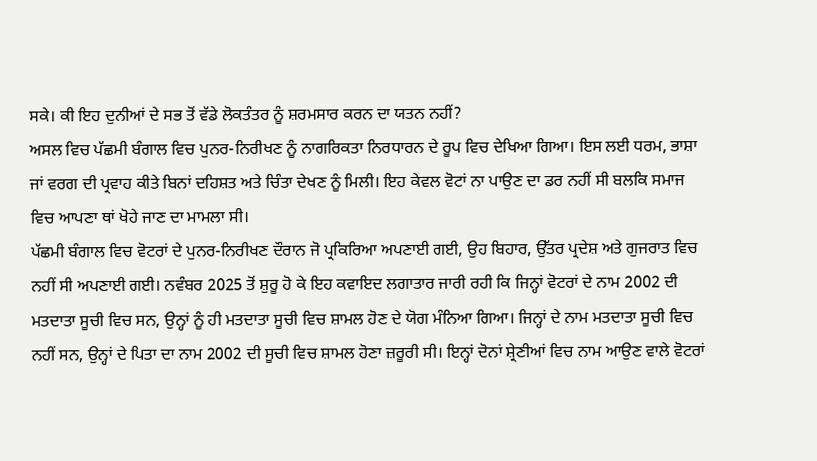ਸਕੇ। ਕੀ ਇਹ ਦੁਨੀਆਂ ਦੇ ਸਭ ਤੋਂ ਵੱਡੇ ਲੋਕਤੰਤਰ ਨੂੰ ਸ਼ਰਮਸਾਰ ਕਰਨ ਦਾ ਯਤਨ ਨਹੀਂ?
ਅਸਲ ਵਿਚ ਪੱਛਮੀ ਬੰਗਾਲ ਵਿਚ ਪੁਨਰ-ਨਿਰੀਖਣ ਨੂੰ ਨਾਗਰਿਕਤਾ ਨਿਰਧਾਰਨ ਦੇ ਰੂਪ ਵਿਚ ਦੇਖਿਆ ਗਿਆ। ਇਸ ਲਈ ਧਰਮ, ਭਾਸ਼ਾ ਜਾਂ ਵਰਗ ਦੀ ਪ੍ਰਵਾਹ ਕੀਤੇ ਬਿਨਾਂ ਦਹਿਸ਼ਤ ਅਤੇ ਚਿੰਤਾ ਦੇਖਣ ਨੂੰ ਮਿਲੀ। ਇਹ ਕੇਵਲ ਵੋਟਾਂ ਨਾ ਪਾਉਣ ਦਾ ਡਰ ਨਹੀਂ ਸੀ ਬਲਕਿ ਸਮਾਜ ਵਿਚ ਆਪਣਾ ਥਾਂ ਖੋਹੇ ਜਾਣ ਦਾ ਮਾਮਲਾ ਸੀ।
ਪੱਛਮੀ ਬੰਗਾਲ ਵਿਚ ਵੋਟਰਾਂ ਦੇ ਪੁਨਰ-ਨਿਰੀਖਣ ਦੌਰਾਨ ਜੋ ਪ੍ਰਕਿਰਿਆ ਅਪਣਾਈ ਗਈ, ਉਹ ਬਿਹਾਰ, ਉੱਤਰ ਪ੍ਰਦੇਸ਼ ਅਤੇ ਗੁਜਰਾਤ ਵਿਚ ਨਹੀਂ ਸੀ ਅਪਣਾਈ ਗਈ। ਨਵੰਬਰ 2025 ਤੋਂ ਸ਼ੁਰੂ ਹੋ ਕੇ ਇਹ ਕਵਾਇਦ ਲਗਾਤਾਰ ਜਾਰੀ ਰਹੀ ਕਿ ਜਿਨ੍ਹਾਂ ਵੋਟਰਾਂ ਦੇ ਨਾਮ 2002 ਦੀ ਮਤਦਾਤਾ ਸੂਚੀ ਵਿਚ ਸਨ, ਉਨ੍ਹਾਂ ਨੂੰ ਹੀ ਮਤਦਾਤਾ ਸੂਚੀ ਵਿਚ ਸ਼ਾਮਲ ਹੋਣ ਦੇ ਯੋਗ ਮੰਨਿਆ ਗਿਆ। ਜਿਨ੍ਹਾਂ ਦੇ ਨਾਮ ਮਤਦਾਤਾ ਸੂਚੀ ਵਿਚ ਨਹੀਂ ਸਨ, ਉਨ੍ਹਾਂ ਦੇ ਪਿਤਾ ਦਾ ਨਾਮ 2002 ਦੀ ਸੂਚੀ ਵਿਚ ਸ਼ਾਮਲ ਹੋਣਾ ਜ਼ਰੂਰੀ ਸੀ। ਇਨ੍ਹਾਂ ਦੋਨਾਂ ਸ਼੍ਰੇਣੀਆਂ ਵਿਚ ਨਾਮ ਆਉਣ ਵਾਲੇ ਵੋਟਰਾਂ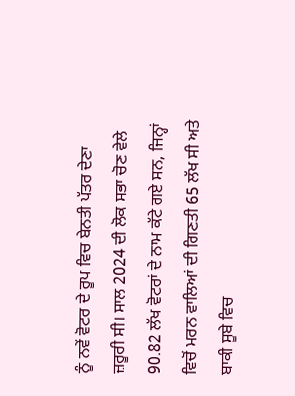ਨੂੰ ਨਵੇਂ ਵੋਟਰ ਦੇ ਰੂਪ ਵਿਚ ਬੇਨਤੀ ਪੱਤਰ ਦੇਣਾ ਜ਼ਰੂਰੀ ਸੀ। ਸਾਲ 2024 ਦੀ ਲੋਕ ਸਭਾ ਚੋਣ ਵੇਲੇ 90.82 ਲੱਖ ਵੋਟਰਾਂ ਦੇ ਨਾਮ ਕੱਟੇ ਗਏ ਸਨ, ਜਿਨ੍ਹਾਂ ਵਿਚੋਂ ਮਰਨ ਵਾਲਿਆਂ ਦੀ ਗਿਣਤੀ 65 ਲੱਖ ਸੀ ਅਤੇ ਬਾਕੀ ਸੂਬੇ ਵਿਚ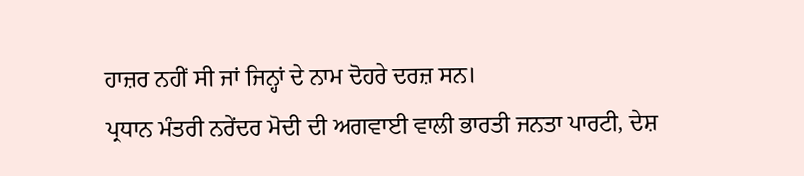ਹਾਜ਼ਰ ਨਹੀਂ ਸੀ ਜਾਂ ਜਿਨ੍ਹਾਂ ਦੇ ਨਾਮ ਦੋਹਰੇ ਦਰਜ਼ ਸਨ।
ਪ੍ਰਧਾਨ ਮੰਤਰੀ ਨਰੇਂਦਰ ਮੋਦੀ ਦੀ ਅਗਵਾਈ ਵਾਲੀ ਭਾਰਤੀ ਜਨਤਾ ਪਾਰਟੀ, ਦੇਸ਼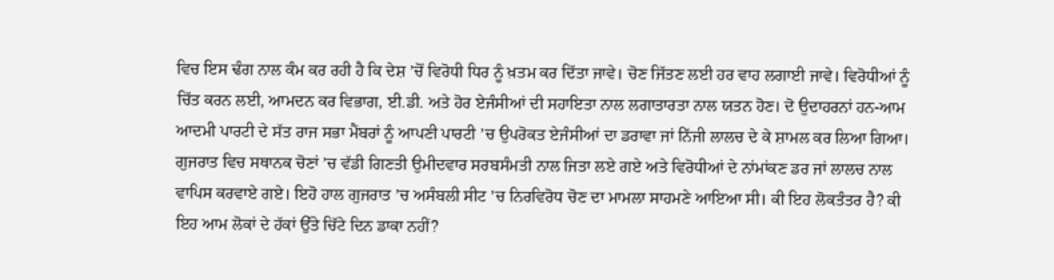ਵਿਚ ਇਸ ਢੰਗ ਨਾਲ ਕੰਮ ਕਰ ਰਹੀ ਹੈ ਕਿ ਦੇਸ਼ ’ਚੋਂ ਵਿਰੋਧੀ ਧਿਰ ਨੂੰ ਖ਼ਤਮ ਕਰ ਦਿੱਤਾ ਜਾਵੇ। ਚੋਣ ਜਿੱਤਣ ਲਈ ਹਰ ਵਾਹ ਲਗਾਈ ਜਾਵੇ। ਵਿਰੋਧੀਆਂ ਨੂੰ ਚਿੱਤ ਕਰਨ ਲਈ, ਆਮਦਨ ਕਰ ਵਿਭਾਗ, ਈ.ਡੀ. ਅਤੇ ਹੋਰ ਏਜੰਸੀਆਂ ਦੀ ਸਹਾਇਤਾ ਨਾਲ ਲਗਾਤਾਰਤਾ ਨਾਲ ਯਤਨ ਹੋਣ। ਦੋ ਉਦਾਹਰਨਾਂ ਹਨ-ਆਮ ਆਦਮੀ ਪਾਰਟੀ ਦੇ ਸੱਤ ਰਾਜ ਸਭਾ ਮੈਂਬਰਾਂ ਨੂੰ ਆਪਣੀ ਪਾਰਟੀ ’ਚ ਉਪਰੋਕਤ ਏਜੰਸੀਆਂ ਦਾ ਡਰਾਵਾ ਜਾਂ ਨਿੱਜੀ ਲਾਲਚ ਦੇ ਕੇ ਸ਼ਾਮਲ ਕਰ ਲਿਆ ਗਿਆ। ਗੁਜਰਾਤ ਵਿਚ ਸਥਾਨਕ ਚੋਣਾਂ ’ਚ ਵੱਡੀ ਗਿਣਤੀ ਉਮੀਦਵਾਰ ਸਰਬਸੰਮਤੀ ਨਾਲ ਜਿਤਾ ਲਏ ਗਏ ਅਤੇ ਵਿਰੋਧੀਆਂ ਦੇ ਨਾਂਮਾਂਕਣ ਡਰ ਜਾਂ ਲਾਲਚ ਨਾਲ ਵਾਪਿਸ ਕਰਵਾਏ ਗਏ। ਇਹੋ ਹਾਲ ਗੁਜਰਾਤ ’ਚ ਅਸੰਬਲੀ ਸੀਟ ’ਚ ਨਿਰਵਿਰੋਧ ਚੋਣ ਦਾ ਮਾਮਲਾ ਸਾਹਮਣੇ ਆਇਆ ਸੀ। ਕੀ ਇਹ ਲੋਕਤੰਤਰ ਹੈ? ਕੀ ਇਹ ਆਮ ਲੋਕਾਂ ਦੇ ਹੱਕਾਂ ਉੱਤੇ ਚਿੱਟੇ ਦਿਨ ਡਾਕਾ ਨਹੀਂ?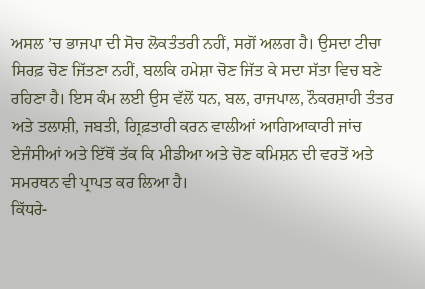ਅਸਲ ’ਚ ਭਾਜਪਾ ਦੀ ਸੋਚ ਲੋਕਤੰਤਰੀ ਨਹੀਂ, ਸਗੋਂ ਅਲਗ ਹੈ। ਉਸਦਾ ਟੀਚਾ ਸਿਰਫ਼ ਚੋਣ ਜਿੱਤਣਾ ਨਹੀਂ, ਬਲਕਿ ਹਮੇਸ਼ਾ ਚੋਣ ਜਿੱਤ ਕੇ ਸਦਾ ਸੱਤਾ ਵਿਚ ਬਣੇ ਰਹਿਣਾ ਹੈ। ਇਸ ਕੰਮ ਲਈ ਉਸ ਵੱਲੋਂ ਧਨ, ਬਲ, ਰਾਜਪਾਲ, ਨੌਕਰਸ਼ਾਹੀ ਤੰਤਰ ਅਤੇ ਤਲਾਸ਼ੀ, ਜਬਤੀ, ਗ੍ਰਿਫ਼ਤਾਰੀ ਕਰਨ ਵਾਲੀਆਂ ਆਗਿਆਕਾਰੀ ਜਾਂਚ ਏਜੰਸੀਆਂ ਅਤੇ ਇੱਥੋਂ ਤੱਕ ਕਿ ਮੀਡੀਆ ਅਤੇ ਚੋਣ ਕਮਿਸ਼ਨ ਦੀ ਵਰਤੋਂ ਅਤੇ ਸਮਰਥਨ ਵੀ ਪ੍ਰਾਪਤ ਕਰ ਲਿਆ ਹੈ।
ਕਿੱਧਰੇ-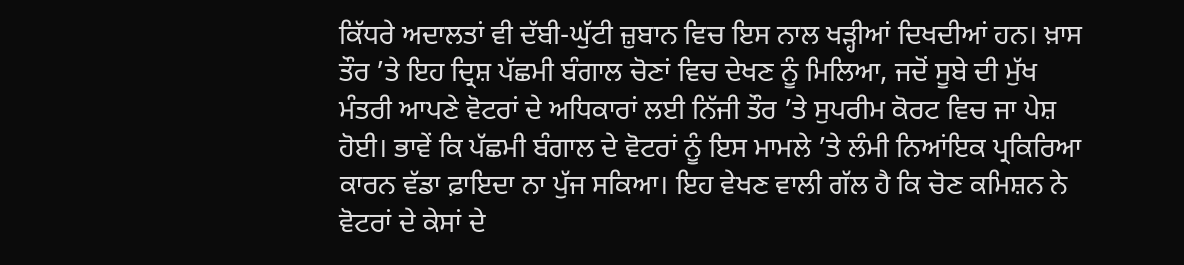ਕਿੱਧਰੇ ਅਦਾਲਤਾਂ ਵੀ ਦੱਬੀ-ਘੁੱਟੀ ਜ਼ੁਬਾਨ ਵਿਚ ਇਸ ਨਾਲ ਖੜ੍ਹੀਆਂ ਦਿਖਦੀਆਂ ਹਨ। ਖ਼ਾਸ ਤੌਰ ’ਤੇ ਇਹ ਦ੍ਰਿਸ਼ ਪੱਛਮੀ ਬੰਗਾਲ ਚੋਣਾਂ ਵਿਚ ਦੇਖਣ ਨੂੰ ਮਿਲਿਆ, ਜਦੋਂ ਸੂਬੇ ਦੀ ਮੁੱਖ ਮੰਤਰੀ ਆਪਣੇ ਵੋਟਰਾਂ ਦੇ ਅਧਿਕਾਰਾਂ ਲਈ ਨਿੱਜੀ ਤੌਰ ’ਤੇ ਸੁਪਰੀਮ ਕੋਰਟ ਵਿਚ ਜਾ ਪੇਸ਼ ਹੋਈ। ਭਾਵੇਂ ਕਿ ਪੱਛਮੀ ਬੰਗਾਲ ਦੇ ਵੋਟਰਾਂ ਨੂੰ ਇਸ ਮਾਮਲੇ ’ਤੇ ਲੰਮੀ ਨਿਆਂਇਕ ਪ੍ਰਕਿਰਿਆ ਕਾਰਨ ਵੱਡਾ ਫ਼ਾਇਦਾ ਨਾ ਪੁੱਜ ਸਕਿਆ। ਇਹ ਵੇਖਣ ਵਾਲੀ ਗੱਲ ਹੈ ਕਿ ਚੋਣ ਕਮਿਸ਼ਨ ਨੇ ਵੋਟਰਾਂ ਦੇ ਕੇਸਾਂ ਦੇ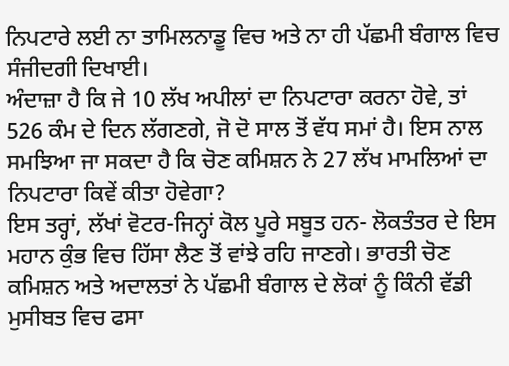ਨਿਪਟਾਰੇ ਲਈ ਨਾ ਤਾਮਿਲਨਾਡੂ ਵਿਚ ਅਤੇ ਨਾ ਹੀ ਪੱਛਮੀ ਬੰਗਾਲ ਵਿਚ ਸੰਜੀਦਗੀ ਦਿਖਾਈ।
ਅੰਦਾਜ਼ਾ ਹੈ ਕਿ ਜੇ 10 ਲੱਖ ਅਪੀਲਾਂ ਦਾ ਨਿਪਟਾਰਾ ਕਰਨਾ ਹੋਵੇ, ਤਾਂ 526 ਕੰਮ ਦੇ ਦਿਨ ਲੱਗਣਗੇ, ਜੋ ਦੋ ਸਾਲ ਤੋਂ ਵੱਧ ਸਮਾਂ ਹੈ। ਇਸ ਨਾਲ ਸਮਝਿਆ ਜਾ ਸਕਦਾ ਹੈ ਕਿ ਚੋਣ ਕਮਿਸ਼ਨ ਨੇ 27 ਲੱਖ ਮਾਮਲਿਆਂ ਦਾ ਨਿਪਟਾਰਾ ਕਿਵੇਂ ਕੀਤਾ ਹੋਵੇਗਾ?
ਇਸ ਤਰ੍ਹਾਂ, ਲੱਖਾਂ ਵੋਟਰ-ਜਿਨ੍ਹਾਂ ਕੋਲ ਪੂਰੇ ਸਬੂਤ ਹਨ- ਲੋਕਤੰਤਰ ਦੇ ਇਸ ਮਹਾਨ ਕੁੰਭ ਵਿਚ ਹਿੱਸਾ ਲੈਣ ਤੋਂ ਵਾਂਝੇ ਰਹਿ ਜਾਣਗੇ। ਭਾਰਤੀ ਚੋਣ ਕਮਿਸ਼ਨ ਅਤੇ ਅਦਾਲਤਾਂ ਨੇ ਪੱਛਮੀ ਬੰਗਾਲ ਦੇ ਲੋਕਾਂ ਨੂੰ ਕਿੰਨੀ ਵੱਡੀ ਮੁਸੀਬਤ ਵਿਚ ਫਸਾ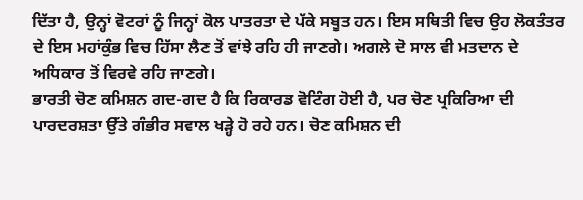ਦਿੱਤਾ ਹੈ, ਉਨ੍ਹਾਂ ਵੋਟਰਾਂ ਨੂੰ ਜਿਨ੍ਹਾਂ ਕੋਲ ਪਾਤਰਤਾ ਦੇ ਪੱਕੇ ਸਬੂਤ ਹਨ। ਇਸ ਸਥਿਤੀ ਵਿਚ ਉਹ ਲੋਕਤੰਤਰ ਦੇ ਇਸ ਮਹਾਂਕੁੰਭ ਵਿਚ ਹਿੱਸਾ ਲੈਣ ਤੋਂ ਵਾਂਝੇ ਰਹਿ ਹੀ ਜਾਣਗੇ। ਅਗਲੇ ਦੋ ਸਾਲ ਵੀ ਮਤਦਾਨ ਦੇ ਅਧਿਕਾਰ ਤੋਂ ਵਿਰਵੇ ਰਹਿ ਜਾਣਗੇ।
ਭਾਰਤੀ ਚੋਣ ਕਮਿਸ਼ਨ ਗਦ-ਗਦ ਹੈ ਕਿ ਰਿਕਾਰਡ ਵੋਟਿੰਗ ਹੋਈ ਹੈ, ਪਰ ਚੋਣ ਪ੍ਰਕਿਰਿਆ ਦੀ ਪਾਰਦਰਸ਼ਤਾ ਉੱਤੇ ਗੰਭੀਰ ਸਵਾਲ ਖੜ੍ਹੇ ਹੋ ਰਹੇ ਹਨ। ਚੋਣ ਕਮਿਸ਼ਨ ਦੀ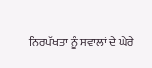ਨਿਰਪੱਖਤਾ ਨੂੰ ਸਵਾਲਾਂ ਦੇ ਘੇਰੇ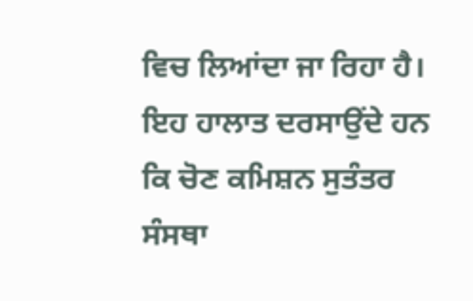ਵਿਚ ਲਿਆਂਦਾ ਜਾ ਰਿਹਾ ਹੈ।
ਇਹ ਹਾਲਾਤ ਦਰਸਾਉਂਦੇ ਹਨ ਕਿ ਚੋਣ ਕਮਿਸ਼ਨ ਸੁਤੰਤਰ ਸੰਸਥਾ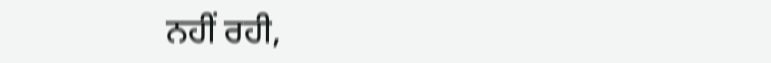ਨਹੀਂ ਰਹੀ,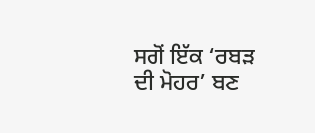ਸਗੋਂ ਇੱਕ ‘ਰਬੜ ਦੀ ਮੋਹਰ’ ਬਣ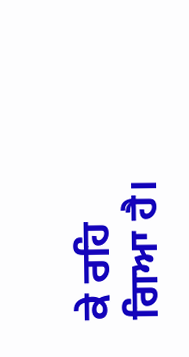ਕੇ ਰਹਿ ਗਿਆ ਹੈ।